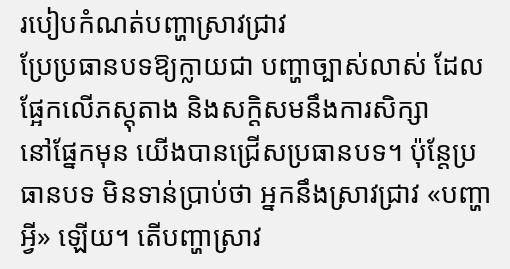របៀបកំណត់បញ្ហាស្រាវជ្រាវ
ប្រែប្រធានបទឱ្យក្លាយជា បញ្ហាច្បាស់លាស់ ដែលផ្អែកលើភស្តុតាង និងសក្តិសមនឹងការសិក្សា
នៅផ្នែកមុន យើងបានជ្រើសប្រធានបទ។ ប៉ុន្តែប្រធានបទ មិនទាន់ប្រាប់ថា អ្នកនឹងស្រាវជ្រាវ «បញ្ហាអ្វី» ឡើយ។ តើបញ្ហាស្រាវ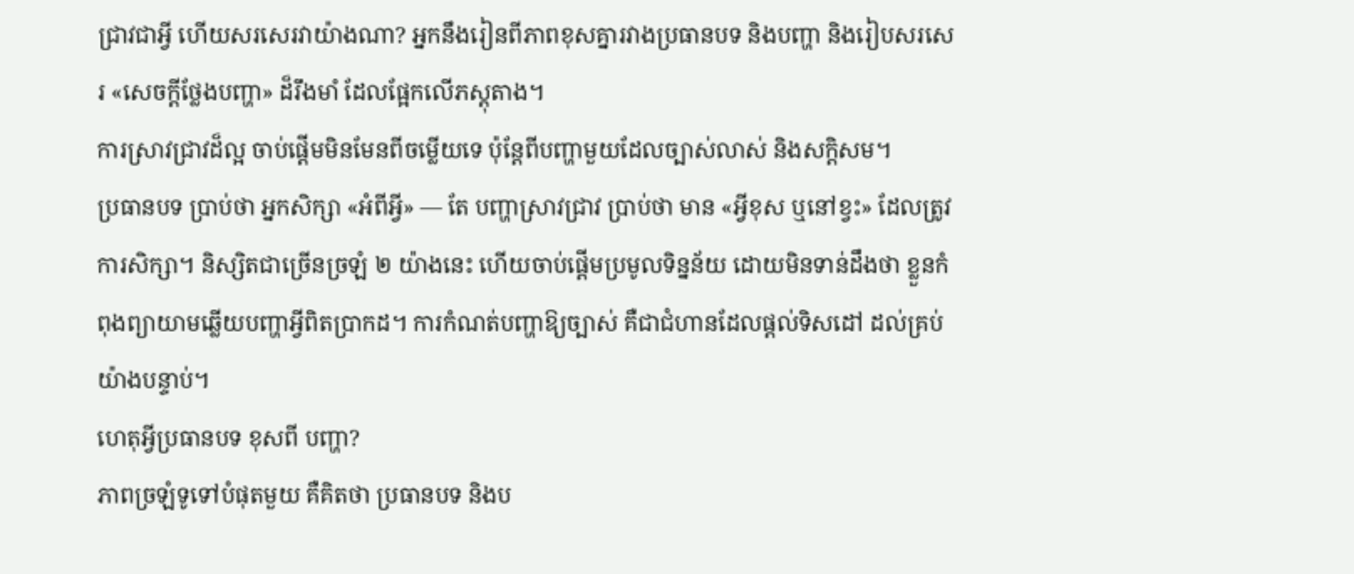ជ្រាវជាអ្វី ហើយសរសេរវាយ៉ាងណា? អ្នកនឹងរៀនពីភាពខុសគ្នារវាងប្រធានបទ និងបញ្ហា និងរៀបសរសេរ «សេចក្តីថ្លែងបញ្ហា» ដ៏រឹងមាំ ដែលផ្អែកលើភស្តុតាង។
ការស្រាវជ្រាវដ៏ល្អ ចាប់ផ្តើមមិនមែនពីចម្លើយទេ ប៉ុន្តែពីបញ្ហាមួយដែលច្បាស់លាស់ និងសក្តិសម។
ប្រធានបទ ប្រាប់ថា អ្នកសិក្សា «អំពីអ្វី» — តែ បញ្ហាស្រាវជ្រាវ ប្រាប់ថា មាន «អ្វីខុស ឬនៅខ្វះ» ដែលត្រូវការសិក្សា។ និស្សិតជាច្រើនច្រឡំ ២ យ៉ាងនេះ ហើយចាប់ផ្តើមប្រមូលទិន្នន័យ ដោយមិនទាន់ដឹងថា ខ្លួនកំពុងព្យាយាមឆ្លើយបញ្ហាអ្វីពិតប្រាកដ។ ការកំណត់បញ្ហាឱ្យច្បាស់ គឺជាជំហានដែលផ្តល់ទិសដៅ ដល់គ្រប់យ៉ាងបន្ទាប់។
ហេតុអ្វីប្រធានបទ ខុសពី បញ្ហា?
ភាពច្រឡំទូទៅបំផុតមួយ គឺគិតថា ប្រធានបទ និងប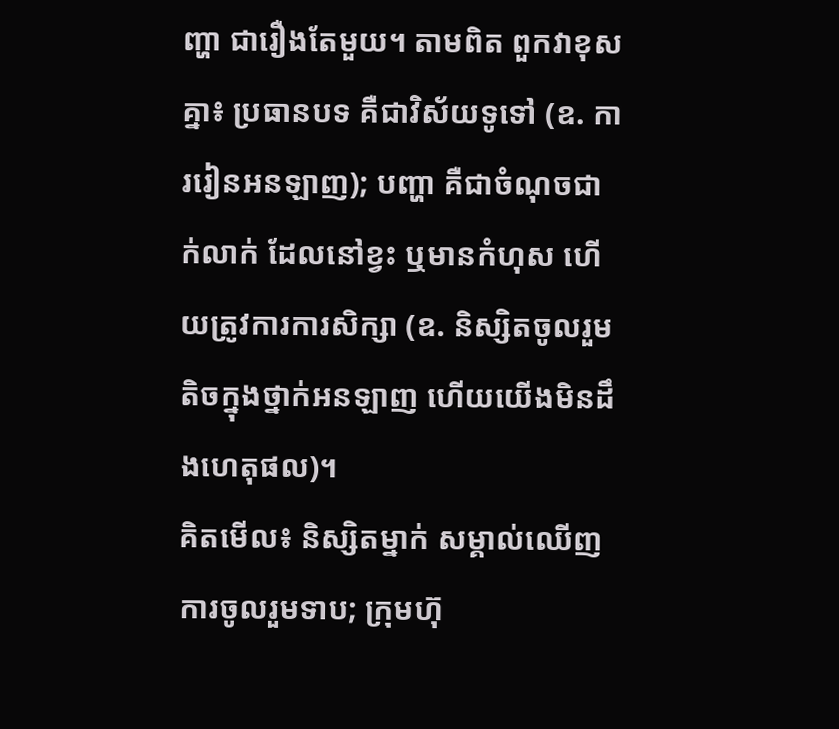ញ្ហា ជារឿងតែមួយ។ តាមពិត ពួកវាខុសគ្នា៖ ប្រធានបទ គឺជាវិស័យទូទៅ (ឧ. ការរៀនអនឡាញ); បញ្ហា គឺជាចំណុចជាក់លាក់ ដែលនៅខ្វះ ឬមានកំហុស ហើយត្រូវការការសិក្សា (ឧ. និស្សិតចូលរួមតិចក្នុងថ្នាក់អនឡាញ ហើយយើងមិនដឹងហេតុផល)។
គិតមើល៖ និស្សិតម្នាក់ សម្គាល់ឈើញការចូលរួមទាប; ក្រុមហ៊ុ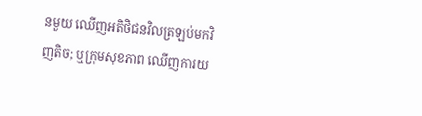នមួយ ឈើញអតិថិជនវិលត្រឡប់មកវិញតិច; ឬក្រុមសុខភាព ឈើញការយ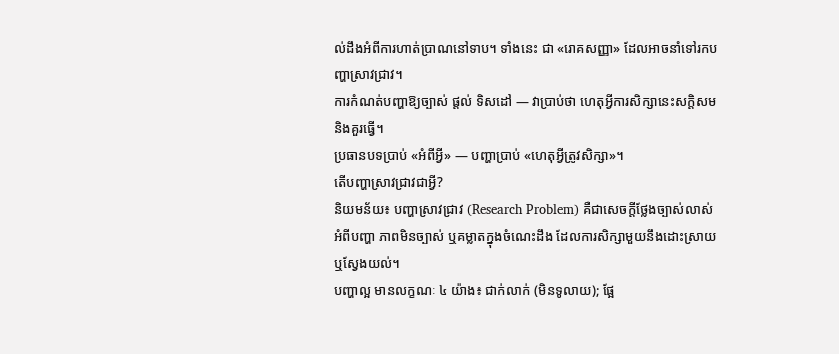ល់ដឹងអំពីការហាត់ប្រាណនៅទាប។ ទាំងនេះ ជា «រោគសញ្ញា» ដែលអាចនាំទៅរកបញ្ហាស្រាវជ្រាវ។
ការកំណត់បញ្ហាឱ្យច្បាស់ ផ្តល់ ទិសដៅ — វាប្រាប់ថា ហេតុអ្វីការសិក្សានេះសក្តិសម និងគួរធ្វើ។
ប្រធានបទប្រាប់ «អំពីអ្វី» — បញ្ហាប្រាប់ «ហេតុអ្វីត្រូវសិក្សា»។
តើបញ្ហាស្រាវជ្រាវជាអ្វី?
និយមន័យ៖ បញ្ហាស្រាវជ្រាវ (Research Problem) គឺជាសេចក្តីថ្លែងច្បាស់លាស់ អំពីបញ្ហា ភាពមិនច្បាស់ ឬគម្លាតក្នុងចំណេះដឹង ដែលការសិក្សាមួយនឹងដោះស្រាយ ឬស្វែងយល់។
បញ្ហាល្អ មានលក្ខណៈ ៤ យ៉ាង៖ ជាក់លាក់ (មិនទូលាយ); ផ្អែ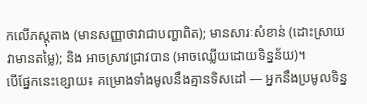កលើភស្តុតាង (មានសញ្ញាថាវាជាបញ្ហាពិត); មានសារៈសំខាន់ (ដោះស្រាយវាមានតម្លៃ); និង អាចស្រាវជ្រាវបាន (អាចឈ្លើយដោយទិន្នន័យ)។
បើផ្នែកនេះខ្សោយ៖ គម្រោងទាំងមូលនឹងគ្មានទិសដៅ — អ្នកនឹងប្រមូលទិន្ន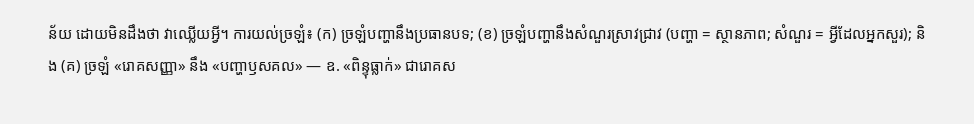ន័យ ដោយមិនដឹងថា វាឈ្លើយអ្វី។ ការយល់ច្រឡំ៖ (ក) ច្រឡំបញ្ហានឹងប្រធានបទ; (ខ) ច្រឡំបញ្ហានឹងសំណួរស្រាវជ្រាវ (បញ្ហា = ស្ថានភាព; សំណួរ = អ្វីដែលអ្នកសួរ); និង (គ) ច្រឡំ «រោគសញ្ញា» នឹង «បញ្ហាឫសគល» — ឧ. «ពិន្ទុធ្លាក់» ជារោគស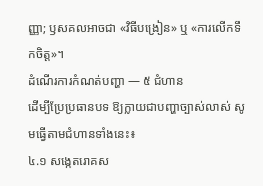ញ្ញា; ឫសគលអាចជា «វិធីបង្រៀន» ឬ «ការលើកទឹកចិត្ត»។
ដំណើរការកំណត់បញ្ហា — ៥ ជំហាន
ដើម្បីប្រែប្រធានបទ ឱ្យក្លាយជាបញ្ហាច្បាស់លាស់ សូមធ្វើតាមជំហានទាំងនេះ៖
៤.១ សង្កេតរោគស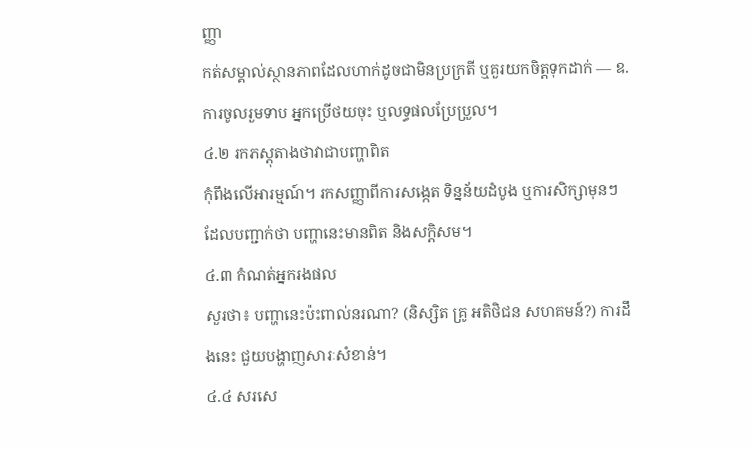ញ្ញា
កត់សម្គាល់ស្ថានភាពដែលហាក់ដូចជាមិនប្រក្រតី ឬគួរយកចិត្តទុកដាក់ — ឧ. ការចូលរួមទាប អ្នកប្រើថយចុះ ឬលទ្ធផលប្រែប្រួល។
៤.២ រកភស្តុតាងថាវាជាបញ្ហាពិត
កុំពឹងលើអារម្មណ៍។ រកសញ្ញាពីការសង្កេត ទិន្នន័យដំបូង ឬការសិក្សាមុនៗ ដែលបញ្ជាក់ថា បញ្ហានេះមានពិត និងសក្តិសម។
៤.៣ កំណត់អ្នករងផល
សួរថា៖ បញ្ហានេះប៉ះពាល់នរណា? (និស្សិត គ្រូ អតិថិជន សហគមន៍?) ការដឹងនេះ ជួយបង្ហាញសារៈសំខាន់។
៤.៤ សរសេ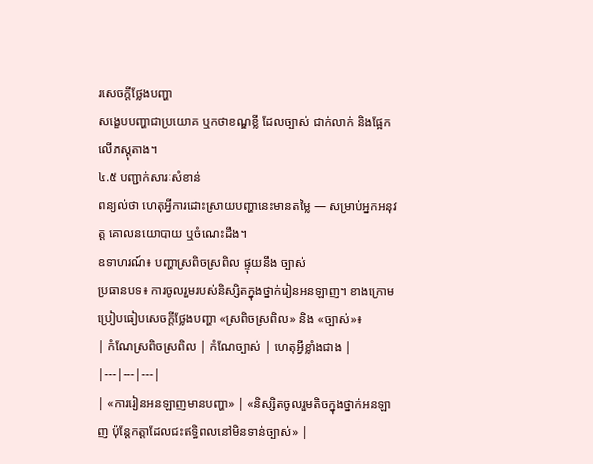រសេចក្តីថ្លែងបញ្ហា
សង្ខេបបញ្ហាជាប្រយោគ ឬកថាខណ្ឌខ្លី ដែលច្បាស់ ជាក់លាក់ និងផ្អែកលើភស្តុតាង។
៤.៥ បញ្ជាក់សារៈសំខាន់
ពន្យល់ថា ហេតុអ្វីការដោះស្រាយបញ្ហានេះមានតម្លៃ — សម្រាប់អ្នកអនុវត្ត គោលនយោបាយ ឬចំណេះដឹង។
ឧទាហរណ៍៖ បញ្ហាស្រពិចស្រពិល ផ្ទុយនឹង ច្បាស់
ប្រធានបទ៖ ការចូលរួមរបស់និស្សិតក្នុងថ្នាក់រៀនអនឡាញ។ ខាងក្រោម ប្រៀបធៀបសេចក្តីថ្លែងបញ្ហា «ស្រពិចស្រពិល» និង «ច្បាស់»៖
| កំណែស្រពិចស្រពិល | កំណែច្បាស់ | ហេតុអ្វីខ្លាំងជាង |
|---|---|---|
| «ការរៀនអនឡាញមានបញ្ហា» | «និស្សិតចូលរួមតិចក្នុងថ្នាក់អនឡាញ ប៉ុន្តែកត្តាដែលជះឥទ្ធិពលនៅមិនទាន់ច្បាស់» |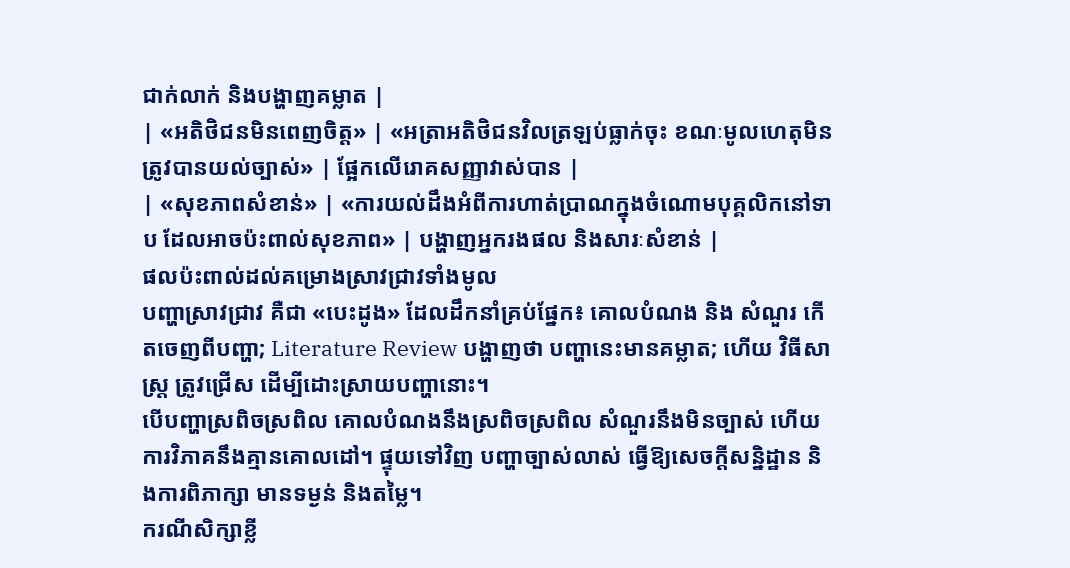ជាក់លាក់ និងបង្ហាញគម្លាត |
| «អតិថិជនមិនពេញចិត្ត» | «អត្រាអតិថិជនវិលត្រឡប់ធ្លាក់ចុះ ខណៈមូលហេតុមិនត្រូវបានយល់ច្បាស់» | ផ្អែកលើរោគសញ្ញាវាស់បាន |
| «សុខភាពសំខាន់» | «ការយល់ដឹងអំពីការហាត់ប្រាណក្នុងចំណោមបុគ្គលិកនៅទាប ដែលអាចប៉ះពាល់សុខភាព» | បង្ហាញអ្នករងផល និងសារៈសំខាន់ |
ផលប៉ះពាល់ដល់គម្រោងស្រាវជ្រាវទាំងមូល
បញ្ហាស្រាវជ្រាវ គឺជា «បេះដូង» ដែលដឹកនាំគ្រប់ផ្នែក៖ គោលបំណង និង សំណួរ កើតចេញពីបញ្ហា; Literature Review បង្ហាញថា បញ្ហានេះមានគម្លាត; ហើយ វិធីសាស្ត្រ ត្រូវជ្រើស ដើម្បីដោះស្រាយបញ្ហានោះ។
បើបញ្ហាស្រពិចស្រពិល គោលបំណងនឹងស្រពិចស្រពិល សំណួរនឹងមិនច្បាស់ ហើយការវិភាគនឹងគ្មានគោលដៅ។ ផ្ទុយទៅវិញ បញ្ហាច្បាស់លាស់ ធ្វើឱ្យសេចក្តីសន្និដ្ឋាន និងការពិភាក្សា មានទម្ងន់ និងតម្លៃ។
ករណីសិក្សាខ្លី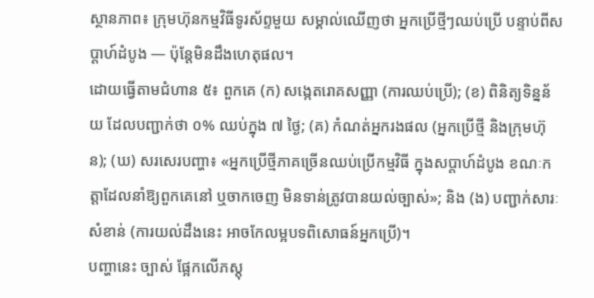ស្ថានភាព៖ ក្រុមហ៊ុនកម្មវិធីទូរស័ព្ទមួយ សម្គាល់ឈើញថា អ្នកប្រើថ្មីៗឈប់ប្រើ បន្ទាប់ពីសប្តាហ៍ដំបូង — ប៉ុន្តែមិនដឹងហេតុផល។
ដោយធ្វើតាមជំហាន ៥៖ ពួកគេ (ក) សង្កេតរោគសញ្ញា (ការឈប់ប្រើ); (ខ) ពិនិត្យទិន្នន័យ ដែលបញ្ជាក់ថា ០% ឈប់ក្នុង ៧ ថ្ងៃ; (គ) កំណត់អ្នករងផល (អ្នកប្រើថ្មី និងក្រុមហ៊ុន); (ឃ) សរសេរបញ្ហា៖ «អ្នកប្រើថ្មីភាគច្រើនឈប់ប្រើកម្មវិធី ក្នុងសប្តាហ៍ដំបូង ខណៈកត្តាដែលនាំឱ្យពួកគេនៅ ឬចាកចេញ មិនទាន់ត្រូវបានយល់ច្បាស់»; និង (ង) បញ្ជាក់សារៈសំខាន់ (ការយល់ដឹងនេះ អាចកែលម្អបទពិសោធន៍អ្នកប្រើ)។
បញ្ហានេះ ច្បាស់ ផ្អែកលើភស្តុ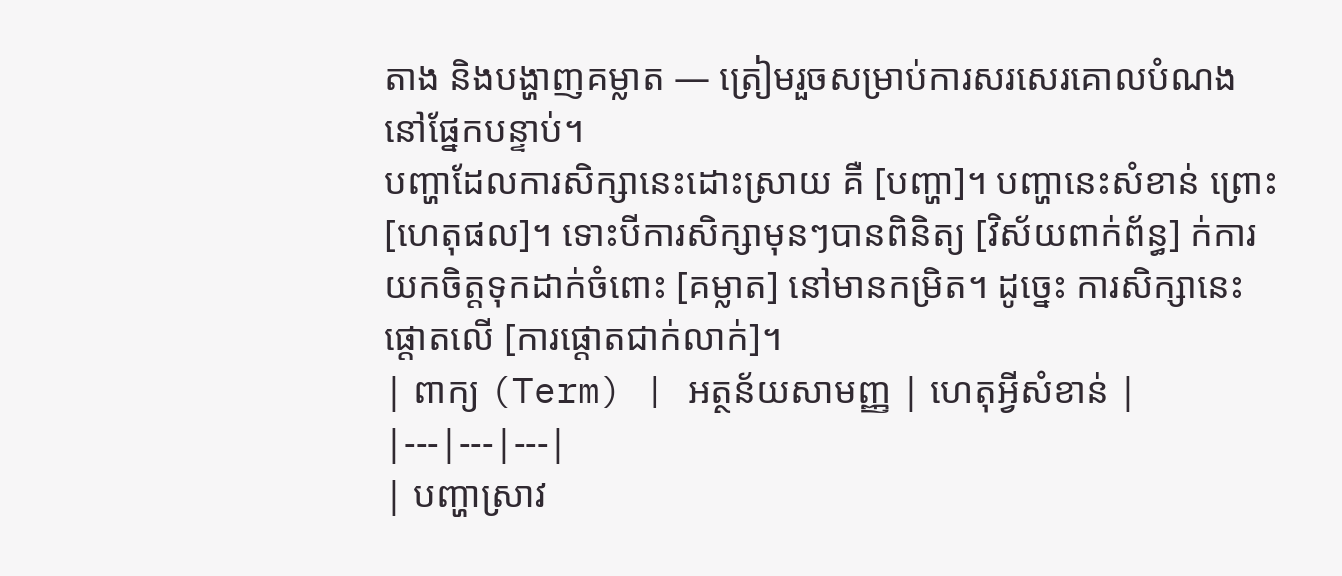តាង និងបង្ហាញគម្លាត — ត្រៀមរួចសម្រាប់ការសរសេរគោលបំណង នៅផ្នែកបន្ទាប់។
បញ្ហាដែលការសិក្សានេះដោះស្រាយ គឺ [បញ្ហា]។ បញ្ហានេះសំខាន់ ព្រោះ [ហេតុផល]។ ទោះបីការសិក្សាមុនៗបានពិនិត្យ [វិស័យពាក់ព័ន្ធ] ក់ការយកចិត្តទុកដាក់ចំពោះ [គម្លាត] នៅមានកម្រិត។ ដូច្នេះ ការសិក្សានេះផ្តោតលើ [ការផ្តោតជាក់លាក់]។
| ពាក្យ (Term) | អត្ថន័យសាមញ្ញ | ហេតុអ្វីសំខាន់ |
|---|---|---|
| បញ្ហាស្រាវ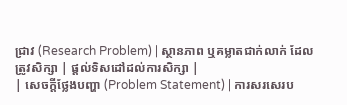ជ្រាវ (Research Problem) | ស្ថានភាព ឬគម្លាតជាក់លាក់ ដែលត្រូវសិក្សា | ផ្តល់ទិសដៅដល់ការសិក្សា |
| សេចក្តីថ្លែងបញ្ហា (Problem Statement) | ការសរសេរប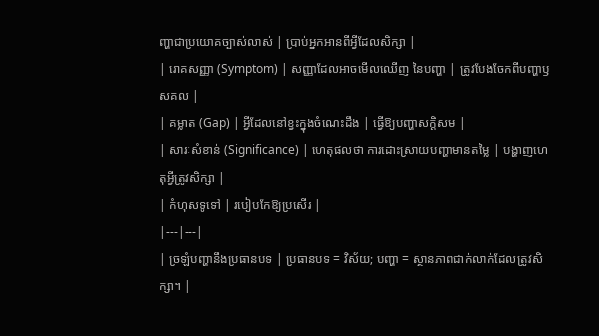ញ្ហាជាប្រយោគច្បាស់លាស់ | ប្រាប់អ្នកអានពីអ្វីដែលសិក្សា |
| រោគសញ្ញា (Symptom) | សញ្ញាដែលអាចមើលឈើញ នៃបញ្ហា | ត្រូវបែងចែកពីបញ្ហាឫសគល |
| គម្លាត (Gap) | អ្វីដែលនៅខ្វះក្នុងចំណេះដឹង | ធ្វើឱ្យបញ្ហាសក្តិសម |
| សារៈសំខាន់ (Significance) | ហេតុផលថា ការដោះស្រាយបញ្ហាមានតម្លៃ | បង្ហាញហេតុអ្វីត្រូវសិក្សា |
| កំហុសទូទៅ | របៀបកែឱ្យប្រសើរ |
|---|---|
| ច្រឡំបញ្ហានឹងប្រធានបទ | ប្រធានបទ = វិស័យ; បញ្ហា = ស្ថានភាពជាក់លាក់ដែលត្រូវសិក្សា។ |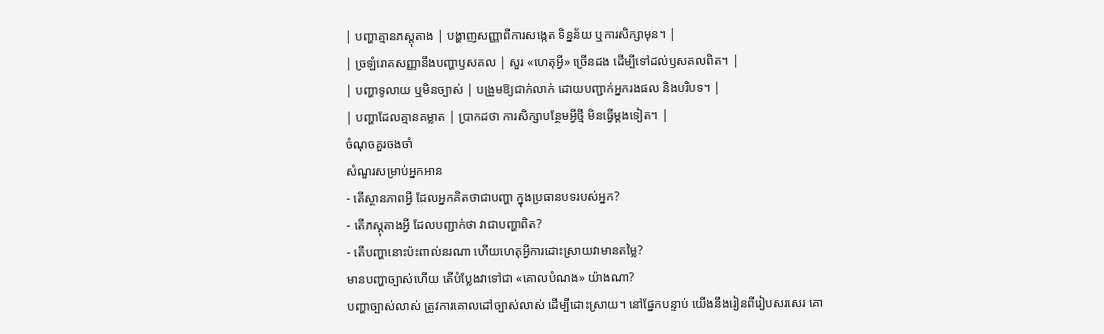| បញ្ហាគ្មានភស្តុតាង | បង្ហាញសញ្ញាពីការសង្កេត ទិន្នន័យ ឬការសិក្សាមុន។ |
| ច្រឡំរោគសញ្ញានឹងបញ្ហាឫសគល | សួរ «ហេតុអ្វី» ច្រើនដង ដើម្បីទៅដល់ឫសគលពិត។ |
| បញ្ហាទូលាយ ឬមិនច្បាស់ | បង្រួមឱ្យជាក់លាក់ ដោយបញ្ជាក់អ្នករងផល និងបរិបទ។ |
| បញ្ហាដែលគ្មានគម្លាត | ប្រាកដថា ការសិក្សាបន្ថែមអ្វីថ្មី មិនធ្វើម្តងទៀត។ |
ចំណុចគួរចងចាំ
សំណួរសម្រាប់អ្នកអាន
- តើស្ថានភាពអ្វី ដែលអ្នកគិតថាជាបញ្ហា ក្នុងប្រធានបទរបស់អ្នក?
- តើភស្តុតាងអ្វី ដែលបញ្ជាក់ថា វាជាបញ្ហាពិត?
- តើបញ្ហានោះប៉ះពាល់នរណា ហើយហេតុអ្វីការដោះស្រាយវាមានតម្លៃ?
មានបញ្ហាច្បាស់ហើយ តើបំប្លែងវាទៅជា «គោលបំណង» យ៉ាងណា?
បញ្ហាច្បាស់លាស់ ត្រូវការគោលដៅច្បាស់លាស់ ដើម្បីដោះស្រាយ។ នៅផ្នែកបន្ទាប់ យើងនឹងរៀនពីរៀបសរសេរ គោ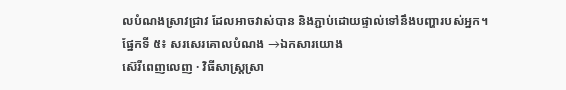លបំណងស្រាវជ្រាវ ដែលអាចវាស់បាន និងភ្ជាប់ដោយផ្ទាល់ទៅនឹងបញ្ហារបស់អ្នក។
ផ្នែកទី ៥៖ សរសេរគោលបំណង →ឯកសារយោង
ស៊េរីពេញលេញ · វិធីសាស្ត្រស្រា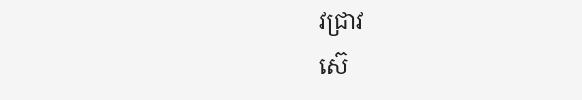វជ្រាវ
ស៊េ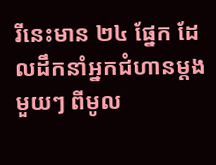រីនេះមាន ២៤ ផ្នែក ដែលដឹកនាំអ្នកជំហានម្តងមួយៗ ពីមូល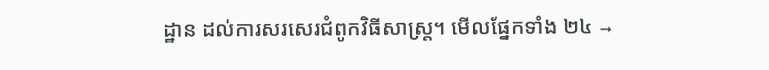ដ្ឋាន ដល់ការសរសេរជំពូកវិធីសាស្ត្រ។ មើលផ្នែកទាំង ២៤ →